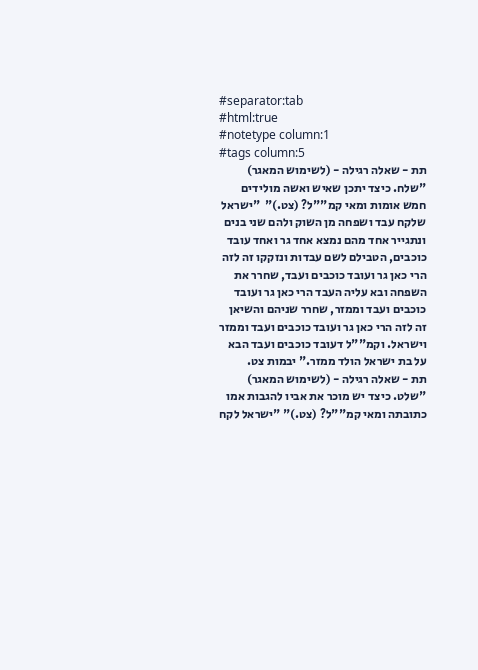#separator:tab
#html:true
#notetype column:1
#tags column:5
תת - שאלה רגילה - (לשימוש המאגר)    "שלח. כיצד יתכן שאיש ואשה מולידים חמש אומות ומאי קמ""ל? (צט.)"  "ישראל שלקח עבד ושפחה מן השוק ולהם שני בנים ונתגייר אחד מהם נמצא אחד גר ואחד עובד כוכבים, הטבילם לשם עבדות ונזקקו זה לזה הרי כאן גר ועובד כוכבים ועבד, שחרר את השפחה ובא עליה העבד הרי כאן גר ועובד כוכבים ועבד וממזר, שחרר שניהם והשיאן זה לזה הרי כאן גר ועובד כוכבים ועבד וממזר וישראל. וקמ""ל דעובד כוכבים ועבד הבא על בת ישראל הולד ממזר." יבמות צט.
תת - שאלה רגילה - (לשימוש המאגר)    "שלט. כיצד יש מוכר את אביו להגבות אמו כתובתה ומאי קמ""ל? (צט.)" "ישראל לקח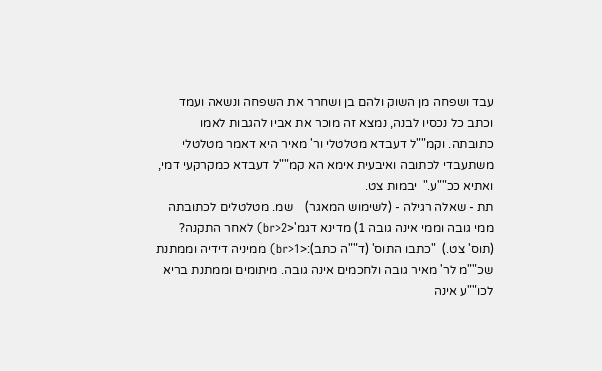עבד ושפחה מן השוק ולהם בן ושחרר את השפחה ונשאה ועמד וכתב כל נכסיו לבנה, נמצא זה מוכר את אביו להגבות לאמו כתובתה. וקמ""ל דעבדא מטלטלי ור' מאיר היא דאמר מטלטלי משתעבדי לכתובה ואיבעית אימא הא קמ""ל דעבדא כמקרקעי דמי, ואתיא ככ""ע."  יבמות צט.
תת - שאלה רגילה - (לשימוש המאגר)    שמ. מטלטלים לכתובתה ממי גובה וממי אינה גובה 1) מדינא דגמ'<br>2) לאחר התקנה? (תוס' צט.)  "כתבו התוס' (ד""ה כתב):<br>1) ממיניה דידיה וממתנת שכ""מ לר' מאיר גובה ולחכמים אינה גובה. מיתומים וממתנת בריא לכו""ע אינה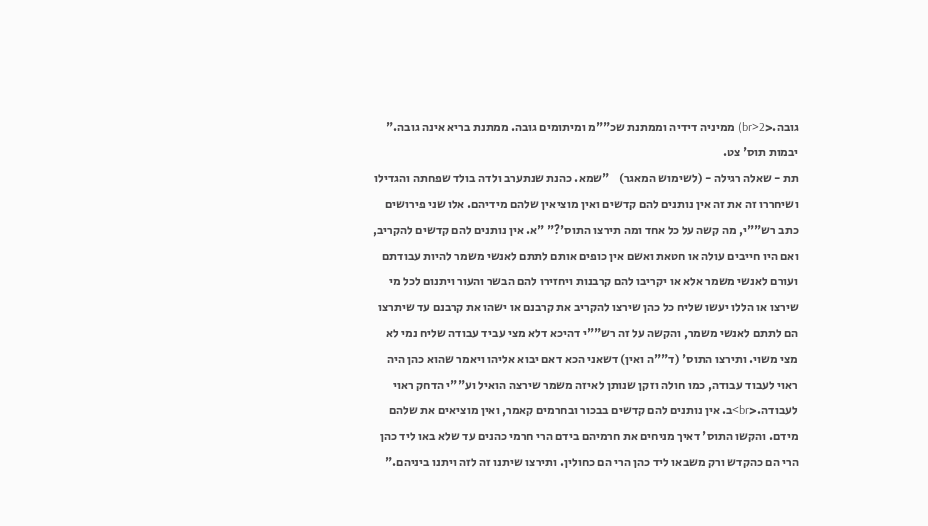גובה.<br>2) ממיניה דידיה וממתנת שכ""מ ומיתומים גובה. ממתנת בריא אינה גובה."    יבמות תוס' צט.
תת - שאלה רגילה - (לשימוש המאגר)    "שמא. כהנת שנתערב ולדה בולד שפחתה והגדילו ושיחררו זה את זה אין נותנים להם קדשים ואין מוציאין שלהם מידיהם. אלו שני פירושים כתב רש""י, מה קשה על כל אחד ומה תירצו התוס'?" "א. אין נותנים להם קדשים להקריב, ואם היו חייבים עולה או חטאת ואשם אין כופים אותם לתתם לאנשי משמר להיות עבודתם ועורם לאנשי משמר אלא או יקריבו להם קרבנות ויחזירו להם הבשר והעור ויתנום לכל מי שירצו או הללו יעשו שליח כל כהן שירצו להקריב את קרבנם או ישהו את קרבנם עד שיתרצו הם לתתם לאנשי משמר, והקשה על זה רש""י דהיכא דלא מצי עביד עבודה שליח נמי לא מצי משוי. ותירצו התוס' (ד""ה ואין) דשאני הכא דאם יבוא אליהו ויאמר שהוא כהן היה ראוי לעבוד עבודה, כמו חולה וזקן שנותן לאיזה משמר שירצה הואיל וע""י הדחק ראוי לעבודה.<br>ב. אין נותנים להם קדשים בבכור ובחרמים קאמר, ואין מוציאים את שלהם מידם. והקשו התוס' דאיך מניחים את חרמיהם בידם הרי חרמי כהנים עד שלא באו ליד כהן הרי הם כהקדש ורק משבאו ליד כהן הרי הם כחולין. ותירצו שיתנו זה לזה ויתנו ביניהם."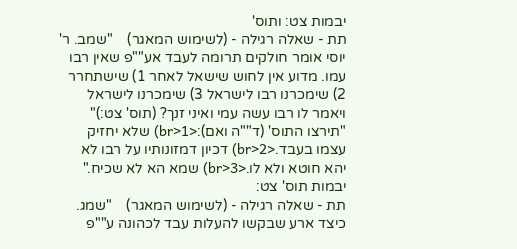יבמות צט: ותוס'
תת - שאלה רגילה - (לשימוש המאגר)    "שמב. ר' יוסי אומר חולקים תרומה לעבד אע""פ שאין רבו עמו. מדוע אין לחוש שישאל לאחר 1) שישתחרר 2) שימכרנו רבו לישראל 3) שימכרנו לישראל ויאמר לו רבו עשה עמי ואיני זנך? (תוס' צט:)"    "תירצו התוס' (ד""ה ואם):<br>1) שלא יחזיק עצמו בעבד.<br>2) דכיון דמזונותיו על רבו לא יהא חוטא ולא לו.<br>3) שמא הא לא שכיח." יבמות תוס' צט:
תת - שאלה רגילה - (לשימוש המאגר)    "שמג. כיצד ארע שבקשו להעלות עבד לכהונה ע""פ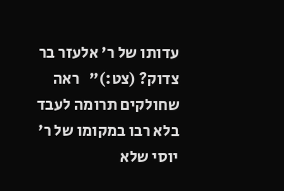עדותו של ר' אלעזר בר צדוק? (צט:)"   ראה שחולקים תרומה לעבד בלא רבו במקומו של ר' יוסי שלא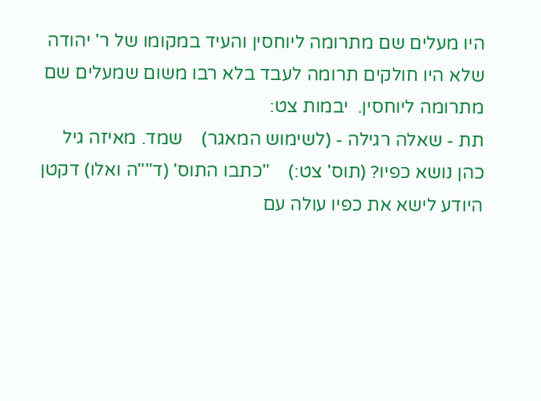היו מעלים שם מתרומה ליוחסין והעיד במקומו של ר' יהודה שלא היו חולקים תרומה לעבד בלא רבו משום שמעלים שם מתרומה ליוחסין.  יבמות צט:
תת - שאלה רגילה - (לשימוש המאגר)    שמד. מאיזה גיל כהן נושא כפיו? (תוס' צט:)    "כתבו התוס' (ד""ה ואלו) דקטן היודע לישא את כפיו עולה עם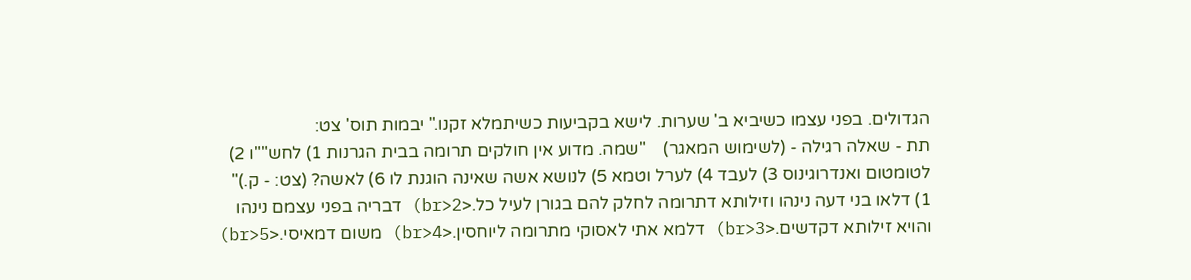הגדולים. בפני עצמו כשיביא ב' שערות. לישא בקביעות כשיתמלא זקנו." יבמות תוס' צט:
תת - שאלה רגילה - (לשימוש המאגר)    "שמה. מדוע אין חולקים תרומה בבית הגרנות 1) לחש""ו 2) לטומטום ואנדרוגינוס 3) לעבד 4) לערל וטמא 5) לנושא אשה שאינה הוגנת לו 6) לאשה? (צט: - ק.)"  1) דלאו בני דעה נינהו וזילותא דתרומה לחלק להם בגורן לעיל כל.<br>2) דבריה בפני עצמם נינהו והויא זילותא דקדשים.<br>3) דלמא אתי לאסוקי מתרומה ליוחסין.<br>4) משום דמאיסי.<br>5)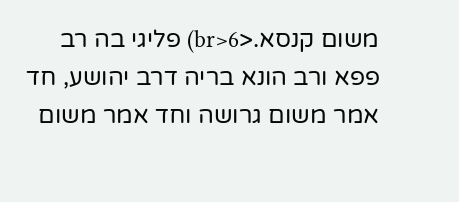משום קנסא.<br>6) פליגי בה רב פפא ורב הונא בריה דרב יהושע, חד אמר משום גרושה וחד אמר משום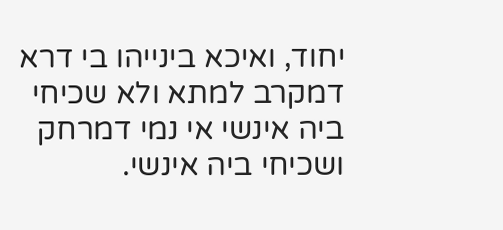יחוד, ואיכא בינייהו בי דרא דמקרב למתא ולא שכיחי ביה אינשי אי נמי דמרחק ושכיחי ביה אינשי.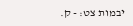יבמות צט: - ק.